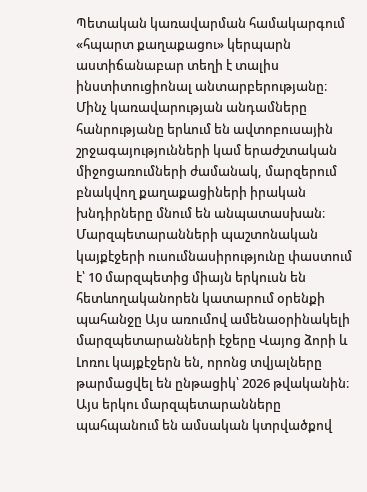Պետական կառավարման համակարգում «հպարտ քաղաքացու» կերպարն աստիճանաբար տեղի է տալիս ինստիտուցիոնալ անտարբերությանը։ Մինչ կառավարության անդամները հանրությանը երևում են ավտոբուսային շրջագայությունների կամ երաժշտական միջոցառումների ժամանակ, մարզերում բնակվող քաղաքացիների իրական խնդիրները մնում են անպատասխան։
Մարզպետարանների պաշտոնական կայքէջերի ուսումնասիրությունը փաստում է՝ 10 մարզպետից միայն երկուսն են հետևողականորեն կատարում օրենքի պահանջը Այս առումով ամենաօրինակելի մարզպետարանների էջերը Վայոց ձորի և Լոռու կայքէջերն են, որոնց տվյալները թարմացվել են ընթացիկ՝ 2026 թվականին։
Այս երկու մարզպետարանները պահպանում են ամսական կտրվածքով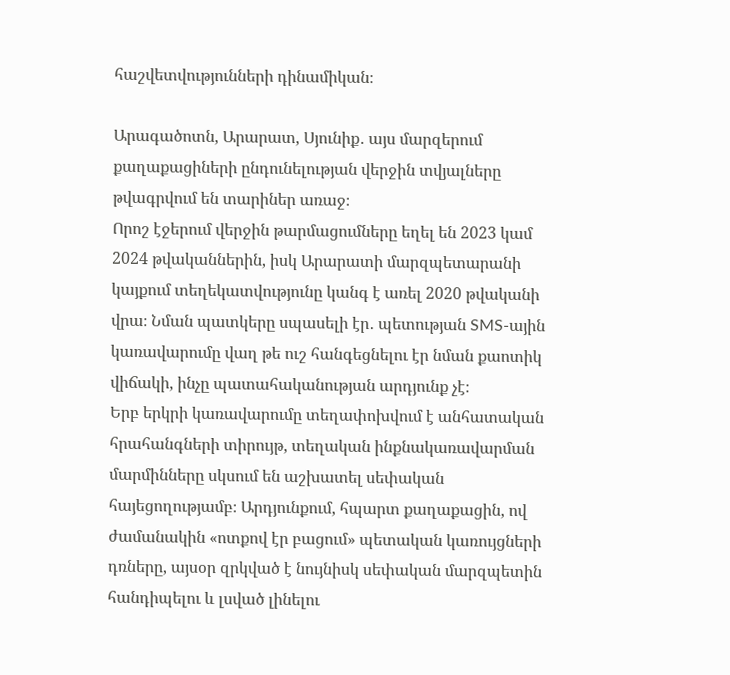հաշվետվությունների դինամիկան։

Արագածոտն, Արարատ, Սյունիք․ այս մարզերում քաղաքացիների ընդունելության վերջին տվյալները թվագրվում են տարիներ առաջ։
Որոշ էջերում վերջին թարմացումները եղել են 2023 կամ 2024 թվականներին, իսկ Արարատի մարզպետարանի կայքում տեղեկատվությունը կանգ է առել 2020 թվականի վրա։ Նման պատկերը սպասելի էր․ պետության SMS-ային կառավարումը վաղ թե ուշ հանգեցնելու էր նման քաոտիկ վիճակի, ինչը պատահականության արդյունք չէ։
Երբ երկրի կառավարումը տեղափոխվում է անհատական հրահանգների տիրույթ, տեղական ինքնակառավարման մարմինները սկսում են աշխատել սեփական հայեցողությամբ։ Արդյունքում, հպարտ քաղաքացին, ով ժամանակին «ոտքով էր բացում» պետական կառույցների դռները, այսօր զրկված է նույնիսկ սեփական մարզպետին հանդիպելու և լսված լինելու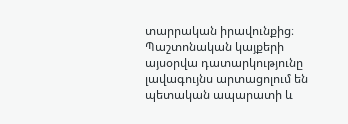տարրական իրավունքից։ Պաշտոնական կայքերի այսօրվա դատարկությունը լավագույնս արտացոլում են պետական ապարատի և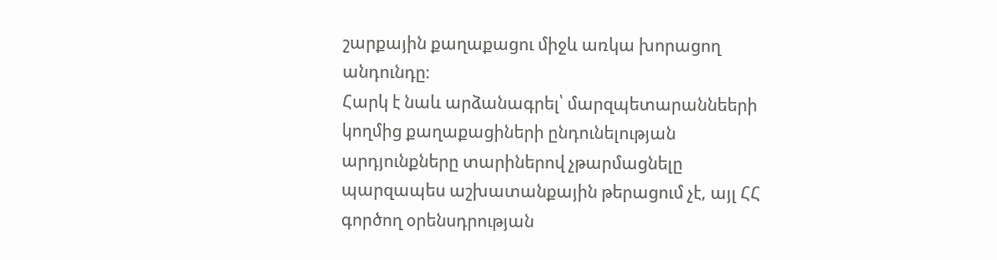շարքային քաղաքացու միջև առկա խորացող անդունդը։
Հարկ է նաև արձանագրել՝ մարզպետարաննեերի կողմից քաղաքացիների ընդունելության արդյունքները տարիներով չթարմացնելը պարզապես աշխատանքային թերացում չէ, այլ ՀՀ գործող օրենսդրության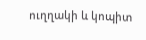ուղղակի և կոպիտ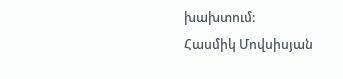խախտում:
Հասմիկ Մովսիսյան